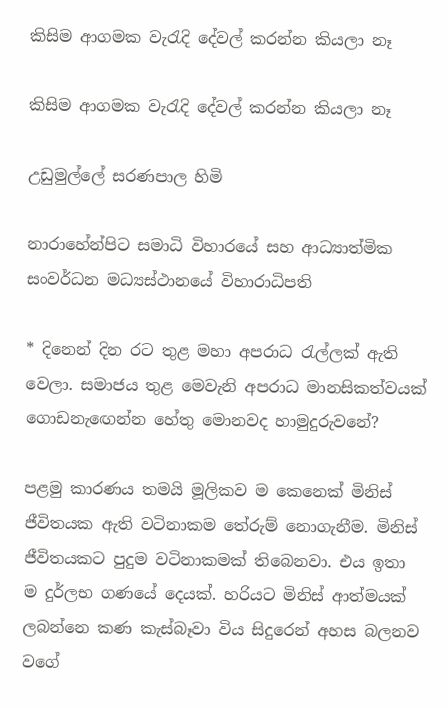කිසිම ආගමක වැරැදි දේවල් කරන්න කියලා නෑ

කිසිම ආගමක වැරැදි දේවල් කරන්න කියලා නෑ

උඩුමුල්ලේ සරණපාල හිමි

නාරාහේන්පිට සමාධි විහාරයේ සහ ආධ්‍යාත්මික සංවර්ධන මධ්‍යස්ථානයේ විහාරාධිපති

* දිනෙන් දින රට තුළ මහා අපරාධ රැල්ලක් ඇති වෙලා. සමාජය තුළ මෙවැනි අපරාධ මානසිකත්වයක් ගොඩනැඟෙන්න හේතු මොනවද හාමුදුරුවනේ?

පළමු කාරණය තමයි මූලිකව ම කෙනෙක් මිනිස් ජීවිතයක ඇති වටිනාකම තේරුම් නොගැනීම. මිනිස් ජීවිතයකට පුදුම වටිනාකමක් තිබෙනවා. එය ඉතා ම දුර්ලභ ගණයේ දෙයක්. හරියට මිනිස් ආත්මයක් ලබන්නෙ කණ කැස්බෑවා විය සිදුරෙන් අහස බලනව වගේ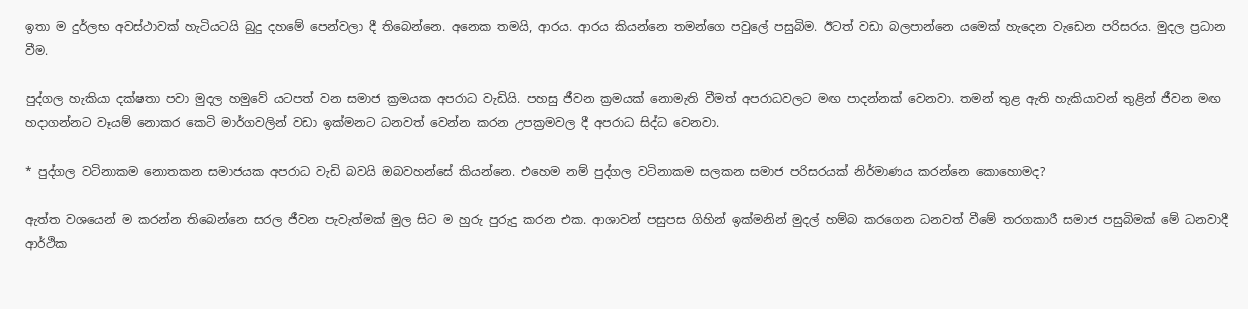ඉතා ම දුර්ලභ අවස්ථාවක් හැටියටයි බුදු දහමේ පෙන්වලා දී තිබෙන්නෙ. අනෙක තමයි, ආරය. ආරය කියන්නෙ තමන්ගෙ පවුලේ පසුබිම. ඊටත් වඩා බලපාන්නෙ යමෙක් හැදෙන වැඩෙන පරිසරය. මුදල ප්‍රධාන වීම.

පුද්ගල හැකියා දක්ෂතා පවා මුදල හමුවේ යටපත් වන සමාජ ක්‍රමයක අපරාධ වැඩියි. පහසු ජීවන ක්‍රමයක් නොමැති වීමත් අපරාධවලට මඟ පාදන්නක් වෙනවා. තමන් තුළ ඇති හැකියාවන් තුළින් ජීවන මඟ හදාගන්නට වෑයම් නොකර කෙටි මාර්ගවලින් වඩා ඉක්මනට ධනවත් වෙන්න කරන උපක්‍රමවල දී අපරාධ සිද්ධ වෙනවා.

* පුද්ගල වටිනාකම නොතකන සමාජයක අපරාධ වැඩි බවයි ඔබවහන්සේ කියන්නෙ. එහෙම නම් පුද්ගල වටිනාකම සලකන සමාජ පරිසරයක් නිර්මාණය කරන්නෙ කොහොමද?

ඇත්ත වශයෙන් ම කරන්න තිබෙන්නෙ සරල ජීවන පැවැත්මක් මුල සිට ම හුරු පුරුදු කරන එක. ආශාවන් පසුපස ගිහින් ඉක්මනින් මුදල් හම්බ කරගෙන ධනවත් වීමේ තරගකාරී සමාජ පසුබිමක් මේ ධනවාදී ආර්ථික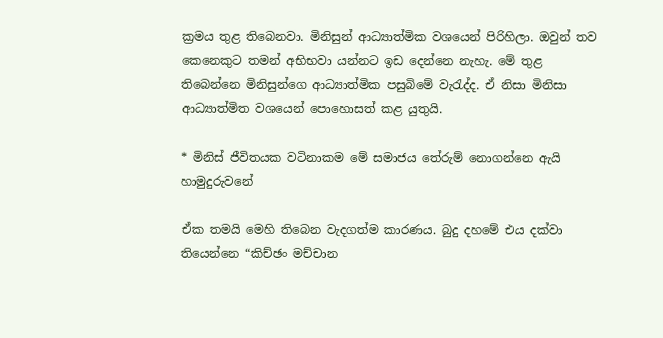ක්‍රමය තුළ තිබෙනවා. මිනිසුන් ආධ්‍යාත්මික වශයෙන් පිරිහිලා. ඔවුන් තව කෙනෙකුට තමන් අභිභවා යන්නට ඉඩ දෙන්නෙ නැහැ. මේ තුළ තිබෙන්නෙ මිනිසුන්ගෙ ආධ්‍යාත්මික පසුබිමේ වැරැද්ද. ඒ නිසා මිනිසා ආධ්‍යාත්මිත වශයෙන් පොහොසත් කළ යුතුයි.

* මිනිස් ජීවිතයක වටිනාකම මේ සමාජය තේරුම් නොගන්නෙ ඇයි හාමුදුරුවනේ

ඒක තමයි මෙහි තිබෙන වැදගත්ම කාරණය. බුදු දහමේ එය දක්වා තියෙන්නෙ “කිච්ඡං මච්චාන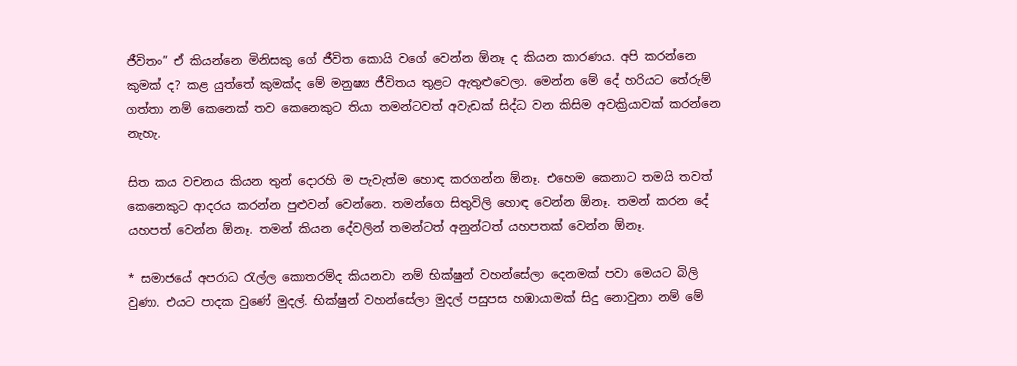ජීවිතං” ඒ කියන්නෙ මිනිසකු ගේ ජීවිත කොයි වගේ වෙන්න ඕනෑ ද කියන කාරණය. අපි කරන්නෙ කුමක් ද? කළ යුත්තේ කුමක්ද මේ මනුෂ්‍ය ජීවිතය තුළට ඇතුළුවෙලා. මෙන්න මේ දේ හරියට තේරුම් ගත්තා නම් කෙනෙක් තව කෙනෙකුට තියා තමන්ටවත් අවැඩක් සිද්ධ වන කිසිම අවක්‍රියාවක් කරන්නෙ නැහැ.

සිත කය වචනය කියන තුන් දොරහි ම පැවැත්ම හොඳ කරගන්න ඕනෑ. එහෙම කෙනාට තමයි තවත් කෙනෙකුට ආදරය කරන්න පුළුවන් වෙන්නෙ. තමන්ගෙ සිතුවිලි හොඳ වෙන්න ඕනෑ. තමන් කරන දේ යහපත් වෙන්න ඕනෑ. තමන් කියන දේවලින් තමන්ටත් අනුන්ටත් යහපතක් වෙන්න ඕනෑ.

* සමාජයේ අපරාධ රැල්ල කොතරම්ද කියනවා නම් භික්ෂුන් වහන්සේලා දෙනමක් පවා මෙයට බිලි වුණා. එයට පාදක වුණේ මුදල්. භික්ෂුන් වහන්සේලා මුදල් පසුපස හඹායාමක් සිදු නොවුනා නම් මේ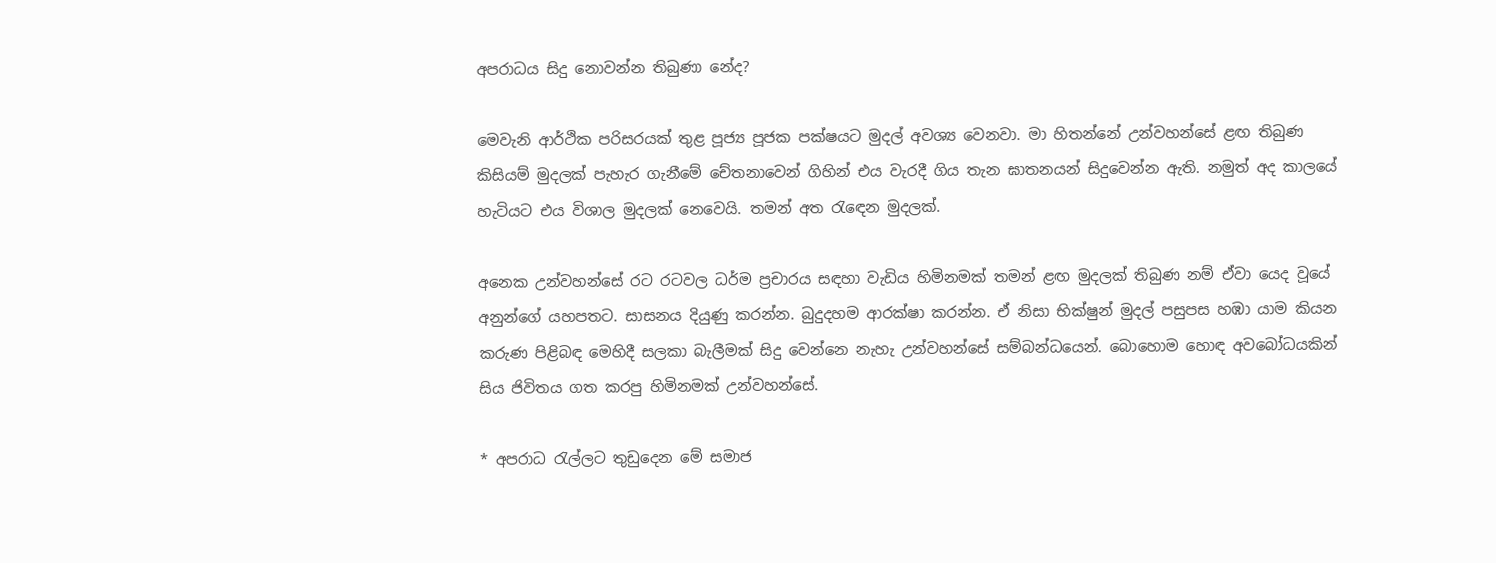අපරාධය සිදු නොවන්න තිබුණා නේද?

මෙවැනි ආර්ථික පරිසරයක් තුළ පූජ්‍ය පූජක පක්ෂයට මුදල් අවශ්‍ය වෙනවා. මා හිතන්නේ උන්වහන්සේ ළඟ තිබුණ කිසියම් මුදලක් පැහැර ගැනීමේ චේතනාවෙන් ගිහින් එය වැරදී ගිය තැන ඝාතනයන් සිදුවෙන්න ඇති. නමුත් අද කාලයේ හැටියට එය විශාල මුදලක් නෙවෙයි. තමන් අත රැඳෙන මුදලක්.

අනෙක උන්වහන්සේ රට රටවල ධර්ම ප්‍රචාරය සඳහා වැඩිය හිමිනමක් තමන් ළඟ මුදලක් තිබුණ නම් ඒවා යෙද වූයේ අනුන්ගේ යහපතට. සාසනය දියුණු කරන්න. බුදුදහම ආරක්ෂා කරන්න. ඒ නිසා භික්ෂුන් මුදල් පසුපස හඹා යාම කියන කරුණ පිළිබඳ මෙහිදී සලකා බැලීමක් සිදු වෙන්නෙ නැහැ උන්වහන්සේ සම්බන්ධයෙන්. බොහොම හොඳ අවබෝධයකින් සිය ජිවිතය ගත කරපු හිමිනමක් උන්වහන්සේ.

* අපරාධ රැල්ලට තුඩුදෙන මේ සමාජ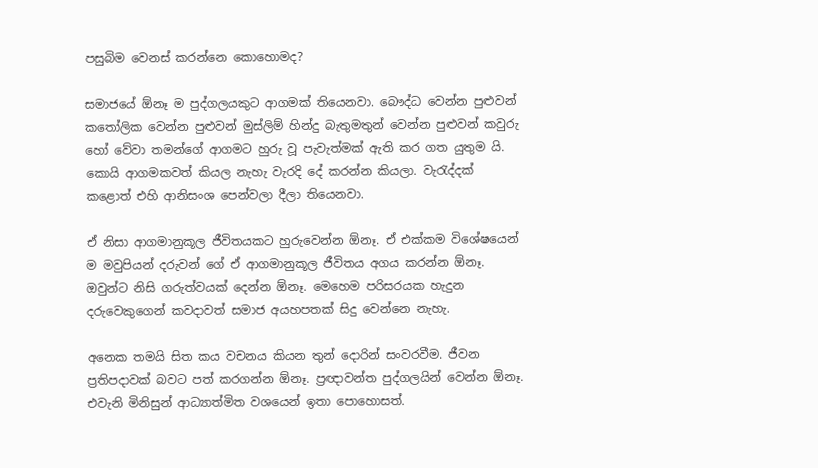පසුබිම වෙනස් කරන්නෙ කොහොමද?

සමාජයේ ඕනෑ ම පුද්ගලයකුට ආගමක් තියෙනවා. බෞද්ධ වෙන්න පුළුවන් කතෝලික වෙන්න පුළුවන් මුස්ලිම් හින්දු බැතුමතුන් වෙන්න පුළුවන් කවුරු හෝ වේවා තමන්ගේ ආගමට හුරු වූ පැවැත්මක් ඇති කර ගත යුතුම යි. කොයි ආගමකවත් කියල නැහැ වැරදි දේ කරන්න කියලා. වැරැද්දක් කළොත් එහි ආනිසංශ පෙන්වලා දීලා තියෙනවා.

ඒ නිසා ආගමානුකූල ජීවිතයකට හුරුවෙන්න ඕනෑ. ඒ එක්කම විශේෂයෙන් ම මවුපියන් දරුවන් ගේ ඒ ආගමානුකූල ජීවිතය අගය කරන්න ඕනෑ. ඔවුන්ට නිසි ගරුත්වයක් දෙන්න ඕනෑ. මෙහෙම පරිසරයක හැදුන දරුවෙකුගෙන් කවදාවත් සමාජ අයහපතක් සිදු වෙන්නෙ නැහැ.

අනෙක තමයි සිත කය වචනය කියන තුන් දොරින් සංවරවීම. ජීවන ප්‍රතිපදාවක් බවට පත් කරගන්න ඕනෑ. ප්‍රඥාවන්ත පුද්ගලයින් වෙන්න ඕනෑ. එවැනි මිනිසුන් ආධ්‍යාත්මිත වශයෙන් ඉතා පොහොසත්.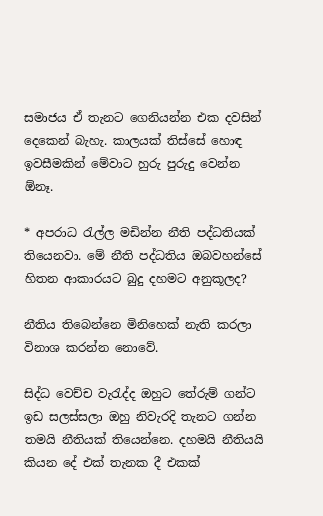සමාජය ඒ තැනට ගෙනියන්න එක දවසින් දෙකෙන් බැහැ. කාලයක් තිස්සේ හොඳ ඉවසීමකින් මේවාට හුරු පුරුදු වෙන්න ඕනෑ.

* අපරාධ රැල්ල මඩින්න නීති පද්ධතියක් තියෙනවා. මේ නීති පද්ධතිය ඔබවහන්සේ හිතන ආකාරයට බුදු දහමට අනුකූලද?

නීතිය තිබෙන්නෙ මිනිහෙක් නැති කරලා විනාශ කරන්න නොවේ.

සිද්ධ වෙච්ච වැරැද්ද ඔහුට තේරුම් ගන්ට ඉඩ සලස්සලා ඔහු නිවැරදි තැනට ගන්න තමයි නීතියක් තියෙන්නෙ. දහමයි නීතියයි කියන දේ එක් තැනක දී එකක්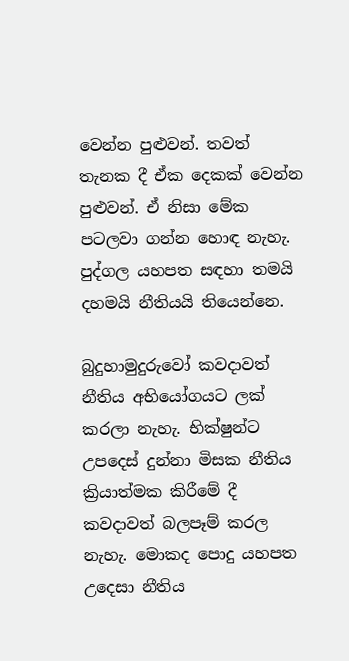වෙන්න පුළුවන්. තවත් තැනක දී ඒක දෙකක් වෙන්න පුළුවන්. ඒ නිසා මේක පටලවා ගන්න හොඳ නැහැ. පුද්ගල යහපත සඳහා තමයි දහමයි නීතියයි තියෙන්නෙ.

බුදුහාමුදුරුවෝ කවදාවත් නීතිය අභියෝගයට ලක් කරලා නැහැ. භික්ෂුන්ට උපදෙස් දුන්නා මිසක නීතිය ක්‍රියාත්මක කිරීමේ දී කවදාවත් බලපෑම් කරල නැහැ. මොකද පොදු යහපත උදෙසා නීතිය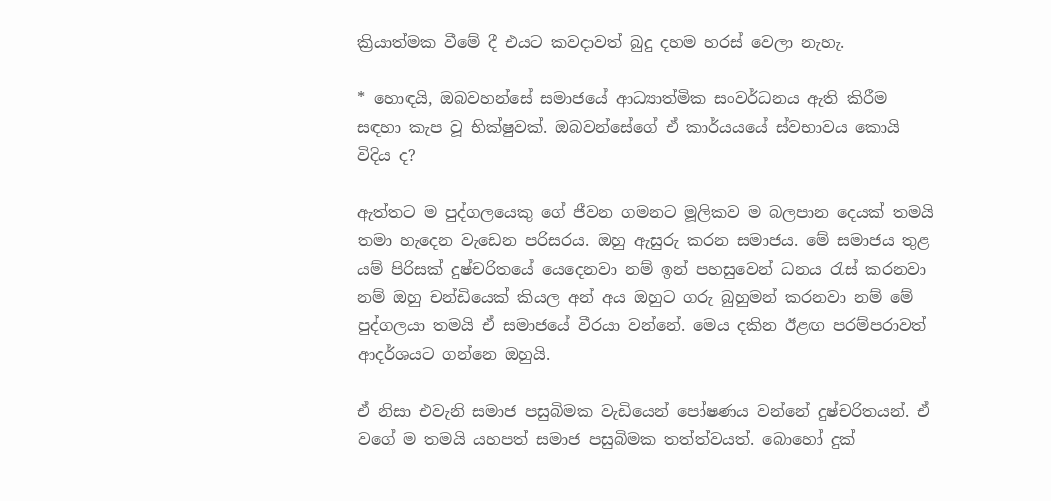ක්‍රියාත්මක වීමේ දී එයට කවදාවත් බුදු දහම හරස් වෙලා නැහැ.

* හොඳයි, ඔබවහන්සේ සමාජයේ ආධ්‍යාත්මික සංවර්ධනය ඇති කිරීම සඳහා කැප වූ භික්ෂුවක්. ඔබවන්සේගේ ඒ කාර්යයයේ ස්වභාවය කොයි විදිය ද?

ඇත්තට ම පුද්ගලයෙකු ගේ ජීවන ගමනට මූලිකව ම බලපාන දෙයක් තමයි තමා හැදෙන වැඩෙන පරිසරය. ඔහු ඇසුරු කරන සමාජය. මේ සමාජය තුළ යම් පිරිසක් දුෂ්චරිතයේ යෙදෙනවා නම් ඉන් පහසුවෙන් ධනය රැස් කරනවා නම් ඔහු චන්ඩියෙක් කියල අන් අය ඔහුට ගරු බුහුමන් කරනවා නම් මේ පුද්ගලයා තමයි ඒ සමාජයේ වීරයා වන්නේ. මෙය දකින ඊළඟ පරම්පරාවත් ආදර්ශයට ගන්නෙ ඔහුයි.

ඒ නිසා එවැනි සමාජ පසුබිමක වැඩියෙන් පෝෂණය වන්නේ දුෂ්චරිතයන්. ඒ වගේ ම තමයි යහපත් සමාජ පසුබිමක තත්ත්වයත්. බොහෝ දුක්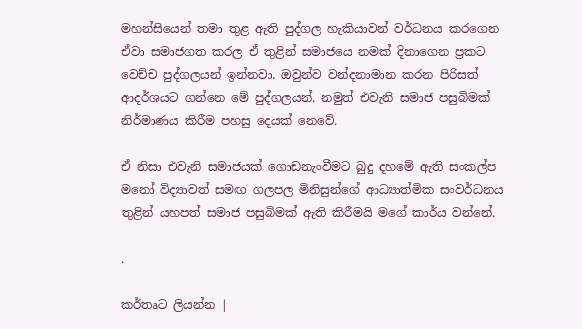මහන්සියෙන් තමා තුළ ඇති පුද්ගල හැකියාවන් වර්ධනය කරගෙන ඒවා සමාජගත කරල ඒ තුළින් සමාජයෙ නමක් දිනාගෙන ප්‍රකට වෙච්ච පුද්ගලයන් ඉන්නවා. ඔවුන්ව වන්දනාමාන කරන පිරිසත් ආදර්ශයට ගන්නෙ මේ පුද්ගලයන්. නමුත් එවැනි සමාජ පසුබිමක් නිර්මාණය කිරීම පහසු දෙයක් නෙවේ.

ඒ නිසා එවැනි සමාජයක් ගොඩනැංවීමට බුදු දහමේ ඇති සංකල්ප මනෝ විද්‍යාවත් සමඟ ගලපල මිනිසුන්ගේ ආධ්‍යාත්මික සංවර්ධනය තුළින් යහපත් සමාජ පසුබිමක් ඇති කිරීමයි මගේ කාර්ය වන්නේ.

.

කර්තෘට ලියන්න |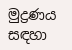මුද්‍රණය සඳහා